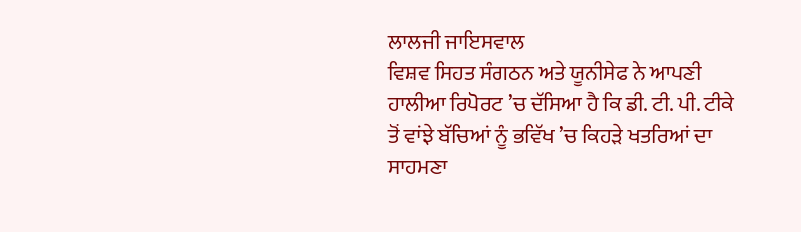ਲਾਲਜੀ ਜਾਇਸਵਾਲ
ਵਿਸ਼ਵ ਸਿਹਤ ਸੰਗਠਨ ਅਤੇ ਯੂਨੀਸੇਫ ਨੇ ਆਪਣੀ ਹਾਲੀਆ ਰਿਪੋਰਟ ’ਚ ਦੱਸਿਆ ਹੈ ਕਿ ਡੀ. ਟੀ. ਪੀ. ਟੀਕੇ ਤੋਂ ਵਾਂਝੇ ਬੱਚਿਆਂ ਨੂੰ ਭਵਿੱਖ ’ਚ ਕਿਹੜੇ ਖਤਰਿਆਂ ਦਾ ਸਾਹਮਣਾ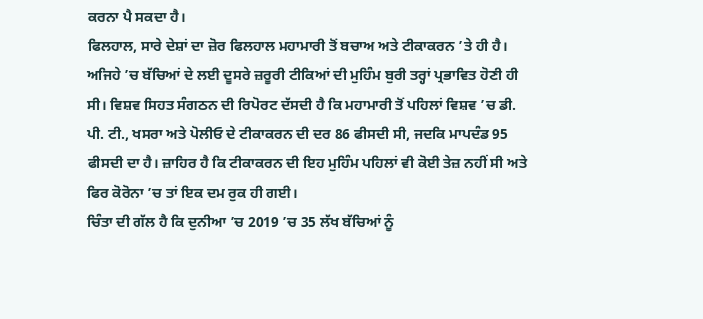ਕਰਨਾ ਪੈ ਸਕਦਾ ਹੈ।
ਫਿਲਹਾਲ, ਸਾਰੇ ਦੇਸ਼ਾਂ ਦਾ ਜ਼ੋਰ ਫਿਲਹਾਲ ਮਹਾਮਾਰੀ ਤੋਂ ਬਚਾਅ ਅਤੇ ਟੀਕਾਕਰਨ ’ਤੇ ਹੀ ਹੈ। ਅਜਿਹੇ ’ਚ ਬੱਚਿਆਂ ਦੇ ਲਈ ਦੂਸਰੇ ਜ਼ਰੂਰੀ ਟੀਕਿਆਂ ਦੀ ਮੁਹਿੰਮ ਬੁਰੀ ਤਰ੍ਹਾਂ ਪ੍ਰਭਾਵਿਤ ਹੋਣੀ ਹੀ ਸੀ। ਵਿਸ਼ਵ ਸਿਹਤ ਸੰਗਠਨ ਦੀ ਰਿਪੋਰਟ ਦੱਸਦੀ ਹੈ ਕਿ ਮਹਾਮਾਰੀ ਤੋਂ ਪਹਿਲਾਂ ਵਿਸ਼ਵ ’ਚ ਡੀ. ਪੀ. ਟੀ., ਖਸਰਾ ਅਤੇ ਪੋਲੀਓ ਦੇ ਟੀਕਾਕਰਨ ਦੀ ਦਰ 86 ਫੀਸਦੀ ਸੀ, ਜਦਕਿ ਮਾਪਦੰਡ 95 ਫੀਸਦੀ ਦਾ ਹੈ। ਜ਼ਾਹਿਰ ਹੈ ਕਿ ਟੀਕਾਕਰਨ ਦੀ ਇਹ ਮੁਹਿੰਮ ਪਹਿਲਾਂ ਵੀ ਕੋਈ ਤੇਜ਼ ਨਹੀਂ ਸੀ ਅਤੇ ਫਿਰ ਕੋਰੋਨਾ ’ਚ ਤਾਂ ਇਕ ਦਮ ਰੁਕ ਹੀ ਗਈ।
ਚਿੰਤਾ ਦੀ ਗੱਲ ਹੈ ਕਿ ਦੁਨੀਆ ’ਚ 2019 ’ਚ 35 ਲੱਖ ਬੱਚਿਆਂ ਨੂੰ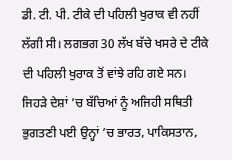ਡੀ. ਟੀ. ਪੀ. ਟੀਕੇ ਦੀ ਪਹਿਲੀ ਖੁਰਾਕ ਵੀ ਨਹੀਂ ਲੱਗੀ ਸੀ। ਲਗਭਗ 30 ਲੱਖ ਬੱਚੇ ਖਸਰੇ ਦੇ ਟੀਕੇ ਦੀ ਪਹਿਲੀ ਖੁਰਾਕ ਤੋਂ ਵਾਂਝੇ ਰਹਿ ਗਏ ਸਨ। ਜਿਹੜੇ ਦੇਸ਼ਾਂ ’ਚ ਬੱਚਿਆਂ ਨੂੰ ਅਜਿਹੀ ਸਥਿਤੀ ਭੁਗਤਣੀ ਪਈ ਉਨ੍ਹਾਂ ’ਚ ਭਾਰਤ, ਪਾਕਿਸਤਾਨ,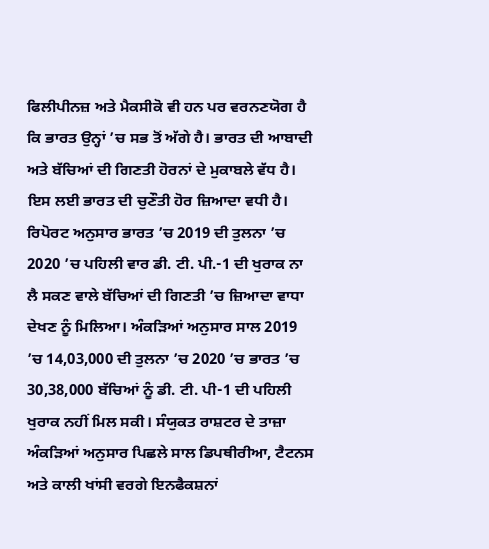ਫਿਲੀਪੀਨਜ਼ ਅਤੇ ਮੈਕਸੀਕੋ ਵੀ ਹਨ ਪਰ ਵਰਨਣਯੋਗ ਹੈ ਕਿ ਭਾਰਤ ਉਨ੍ਹਾਂ ’ਚ ਸਭ ਤੋਂ ਅੱਗੇ ਹੈ। ਭਾਰਤ ਦੀ ਆਬਾਦੀ ਅਤੇ ਬੱਚਿਆਂ ਦੀ ਗਿਣਤੀ ਹੋਰਨਾਂ ਦੇ ਮੁਕਾਬਲੇ ਵੱਧ ਹੈ। ਇਸ ਲਈ ਭਾਰਤ ਦੀ ਚੁਣੌਤੀ ਹੋਰ ਜ਼ਿਆਦਾ ਵਧੀ ਹੈ।
ਰਿਪੋਰਟ ਅਨੁਸਾਰ ਭਾਰਤ ’ਚ 2019 ਦੀ ਤੁਲਨਾ ’ਚ 2020 ’ਚ ਪਹਿਲੀ ਵਾਰ ਡੀ. ਟੀ. ਪੀ.-1 ਦੀ ਖੁਰਾਕ ਨਾ ਲੈ ਸਕਣ ਵਾਲੇ ਬੱਚਿਆਂ ਦੀ ਗਿਣਤੀ ’ਚ ਜ਼ਿਆਦਾ ਵਾਧਾ ਦੇਖਣ ਨੂੰ ਮਿਲਿਆ। ਅੰਕੜਿਆਂ ਅਨੁਸਾਰ ਸਾਲ 2019 ’ਚ 14,03,000 ਦੀ ਤੁਲਨਾ ’ਚ 2020 ’ਚ ਭਾਰਤ ’ਚ 30,38,000 ਬੱਚਿਆਂ ਨੂੰ ਡੀ. ਟੀ. ਪੀ-1 ਦੀ ਪਹਿਲੀ ਖੁਰਾਕ ਨਹੀਂ ਮਿਲ ਸਕੀ। ਸੰਯੁਕਤ ਰਾਸ਼ਟਰ ਦੇ ਤਾਜ਼ਾ ਅੰਕੜਿਆਂ ਅਨੁਸਾਰ ਪਿਛਲੇ ਸਾਲ ਡਿਪਥੀਰੀਆ, ਟੈਟਨਸ ਅਤੇ ਕਾਲੀ ਖਾਂਸੀ ਵਰਗੇ ਇਨਫੈਕਸ਼ਨਾਂ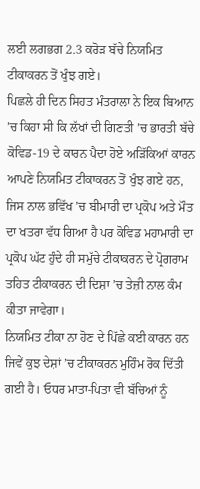ਲਈ ਲਗਭਗ 2.3 ਕਰੋੜ ਬੱਚੇ ਨਿਯਮਿਤ ਟੀਕਾਕਰਨ ਤੋਂ ਖੁੰਝ ਗਏ।
ਪਿਛਲੇ ਹੀ ਦਿਨ ਸਿਹਤ ਮੰਤਰਾਲਾ ਨੇ ਇਕ ਬਿਆਨ ’ਚ ਕਿਹਾ ਸੀ ਕਿ ਲੱਖਾਂ ਦੀ ਗਿਣਤੀ ’ਚ ਭਾਰਤੀ ਬੱਚੇ ਕੋਵਿਡ-19 ਦੇ ਕਾਰਨ ਪੈਦਾ ਹੋਏ ਅੜਿੱਕਿਆਂ ਕਾਰਨ ਆਪਣੇ ਨਿਯਮਿਤ ਟੀਕਾਕਰਨ ਤੋਂ ਖੁੰਝ ਗਏ ਹਨ, ਜਿਸ ਨਾਲ ਭਵਿੱਖ ’ਚ ਬੀਮਾਰੀ ਦਾ ਪ੍ਰਕੋਪ ਅਤੇ ਮੌਤ ਦਾ ਖਤਰਾ ਵੱਧ ਗਿਆ ਹੈ ਪਰ ਕੋਵਿਡ ਮਹਾਮਾਰੀ ਦਾ ਪ੍ਰਕੋਪ ਘੱਟ ਹੁੰਦੇ ਹੀ ਸਮੁੱਚੇ ਟੀਕਾਕਰਨ ਦੇ ਪ੍ਰੋਗਰਾਮ ਤਹਿਤ ਟੀਕਾਕਰਨ ਦੀ ਦਿਸ਼ਾ ’ਚ ਤੇਜ਼ੀ ਨਾਲ ਕੰਮ ਕੀਤਾ ਜਾਵੇਗਾ।
ਨਿਯਮਿਤ ਟੀਕਾ ਨਾ ਹੋਣ ਦੇ ਪਿੱਛੇ ਕਈ ਕਾਰਨ ਹਨ ਜਿਵੇਂ ਕੁਝ ਦੇਸ਼ਾਂ ’ਚ ਟੀਕਾਕਰਨ ਮੁਹਿੰਮ ਰੋਕ ਦਿੱਤੀ ਗਈ ਹੈ। ਓਧਰ ਮਾਤਾ-ਪਿਤਾ ਵੀ ਬੱਚਿਆਂ ਨੂੰ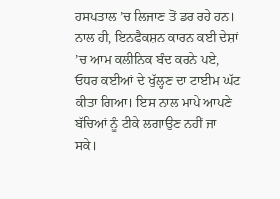ਹਸਪਤਾਲ ’ਚ ਲਿਜਾਣ ਤੋਂ ਡਰ ਰਹੇ ਹਨ। ਨਾਲ ਹੀ, ਇਨਫੈਕਸ਼ਨ ਕਾਰਨ ਕਈ ਦੇਸ਼ਾਂ ’ਚ ਆਮ ਕਲੀਨਿਕ ਬੰਦ ਕਰਨੇ ਪਏ, ਓਧਰ ਕਈਆਂ ਦੇ ਖੁੱਲ੍ਹਣ ਦਾ ਟਾਈਮ ਘੱਟ ਕੀਤਾ ਗਿਆ। ਇਸ ਨਾਲ ਮਾਪੇ ਆਪਣੇ ਬੱਚਿਆਂ ਨੂੰ ਟੀਕੇ ਲਗਾਉਣ ਨਹੀਂ ਜਾ ਸਕੇ।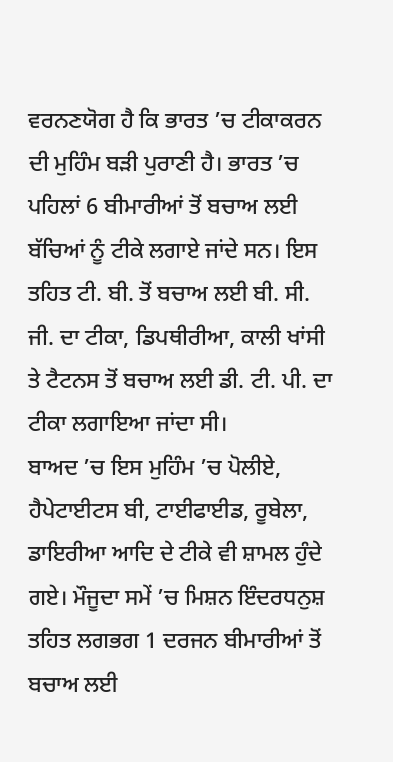ਵਰਨਣਯੋਗ ਹੈ ਕਿ ਭਾਰਤ ’ਚ ਟੀਕਾਕਰਨ ਦੀ ਮੁਹਿੰਮ ਬੜੀ ਪੁਰਾਣੀ ਹੈ। ਭਾਰਤ ’ਚ ਪਹਿਲਾਂ 6 ਬੀਮਾਰੀਆਂ ਤੋਂ ਬਚਾਅ ਲਈ ਬੱਚਿਆਂ ਨੂੰ ਟੀਕੇ ਲਗਾਏ ਜਾਂਦੇ ਸਨ। ਇਸ ਤਹਿਤ ਟੀ. ਬੀ. ਤੋਂ ਬਚਾਅ ਲਈ ਬੀ. ਸੀ. ਜੀ. ਦਾ ਟੀਕਾ, ਡਿਪਥੀਰੀਆ, ਕਾਲੀ ਖਾਂਸੀ ਤੇ ਟੈਟਨਸ ਤੋਂ ਬਚਾਅ ਲਈ ਡੀ. ਟੀ. ਪੀ. ਦਾ ਟੀਕਾ ਲਗਾਇਆ ਜਾਂਦਾ ਸੀ।
ਬਾਅਦ ’ਚ ਇਸ ਮੁਹਿੰਮ ’ਚ ਪੋਲੀਏ, ਹੈਪੇਟਾਈਟਸ ਬੀ, ਟਾਈਫਾਈਡ, ਰੂਬੇਲਾ, ਡਾਇਰੀਆ ਆਦਿ ਦੇ ਟੀਕੇ ਵੀ ਸ਼ਾਮਲ ਹੁੰਦੇ ਗਏ। ਮੌਜੂਦਾ ਸਮੇਂ ’ਚ ਮਿਸ਼ਨ ਇੰਦਰਧਨੁਸ਼ ਤਹਿਤ ਲਗਭਗ 1 ਦਰਜਨ ਬੀਮਾਰੀਆਂ ਤੋਂ ਬਚਾਅ ਲਈ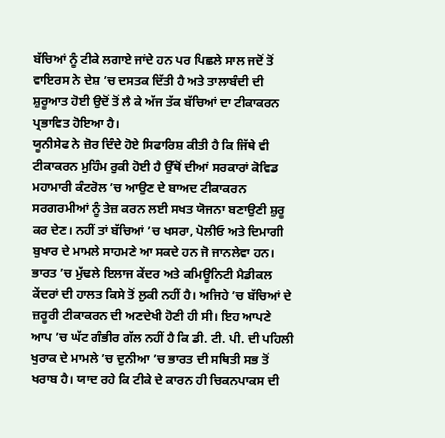ਬੱਚਿਆਂ ਨੂੰ ਟੀਕੇ ਲਗਾਏ ਜਾਂਦੇ ਹਨ ਪਰ ਪਿਛਲੇ ਸਾਲ ਜਦੋਂ ਤੋਂ ਵਾਇਰਸ ਨੇ ਦੇਸ਼ ’ਚ ਦਸਤਕ ਦਿੱਤੀ ਹੈ ਅਤੇ ਤਾਲਾਬੰਦੀ ਦੀ ਸ਼ੁਰੂਆਤ ਹੋਈ ਉਦੋਂ ਤੋਂ ਲੈ ਕੇ ਅੱਜ ਤੱਕ ਬੱਚਿਆਂ ਦਾ ਟੀਕਾਕਰਨ ਪ੍ਰਭਾਵਿਤ ਹੋਇਆ ਹੈ।
ਯੂਨੀਸੇਫ ਨੇ ਜ਼ੋਰ ਦਿੰਦੇ ਹੋਏ ਸਿਫਾਰਿਸ਼ ਕੀਤੀ ਹੈ ਕਿ ਜਿੱਥੇ ਵੀ ਟੀਕਾਕਰਨ ਮੁਹਿੰਮ ਰੁਕੀ ਹੋਈ ਹੈ ਉੱਥੋਂ ਦੀਆਂ ਸਰਕਾਰਾਂ ਕੋਵਿਡ ਮਹਾਮਾਰੀ ਕੰਟਰੋਲ ’ਚ ਆਉਣ ਦੇ ਬਾਅਦ ਟੀਕਾਕਰਨ ਸਰਗਰਮੀਆਂ ਨੂੰ ਤੇਜ਼ ਕਰਨ ਲਈ ਸਖਤ ਯੋਜਨਾ ਬਣਾਉਣੀ ਸ਼ੁਰੂ ਕਰ ਦੇਣ। ਨਹੀਂ ਤਾਂ ਬੱਚਿਆਂ ’ਚ ਖਸਰਾ, ਪੋਲੀਓ ਅਤੇ ਦਿਮਾਗੀ ਬੁਖਾਰ ਦੇ ਮਾਮਲੇ ਸਾਹਮਣੇ ਆ ਸਕਦੇ ਹਨ ਜੋ ਜਾਨਲੇਵਾ ਹਨ।
ਭਾਰਤ ’ਚ ਮੁੱਢਲੇ ਇਲਾਜ ਕੇਂਦਰ ਅਤੇ ਕਮਿਊਨਿਟੀ ਮੈਡੀਕਲ ਕੇਂਦਰਾਂ ਦੀ ਹਾਲਤ ਕਿਸੇ ਤੋਂ ਲੁਕੀ ਨਹੀਂ ਹੈ। ਅਜਿਹੇ ’ਚ ਬੱਚਿਆਂ ਦੇ ਜ਼ਰੂਰੀ ਟੀਕਾਕਰਨ ਦੀ ਅਣਦੇਖੀ ਹੋਣੀ ਹੀ ਸੀ। ਇਹ ਆਪਣੇ ਆਪ ’ਚ ਘੱਟ ਗੰਭੀਰ ਗੱਲ ਨਹੀਂ ਹੈ ਕਿ ਡੀ. ਟੀ. ਪੀ. ਦੀ ਪਹਿਲੀ ਖੁਰਾਕ ਦੇ ਮਾਮਲੇ ’ਚ ਦੁਨੀਆ ’ਚ ਭਾਰਤ ਦੀ ਸਥਿਤੀ ਸਭ ਤੋਂ ਖਰਾਬ ਹੈ। ਯਾਦ ਰਹੇ ਕਿ ਟੀਕੇ ਦੇ ਕਾਰਨ ਹੀ ਚਿਕਨਪਾਕਸ ਦੀ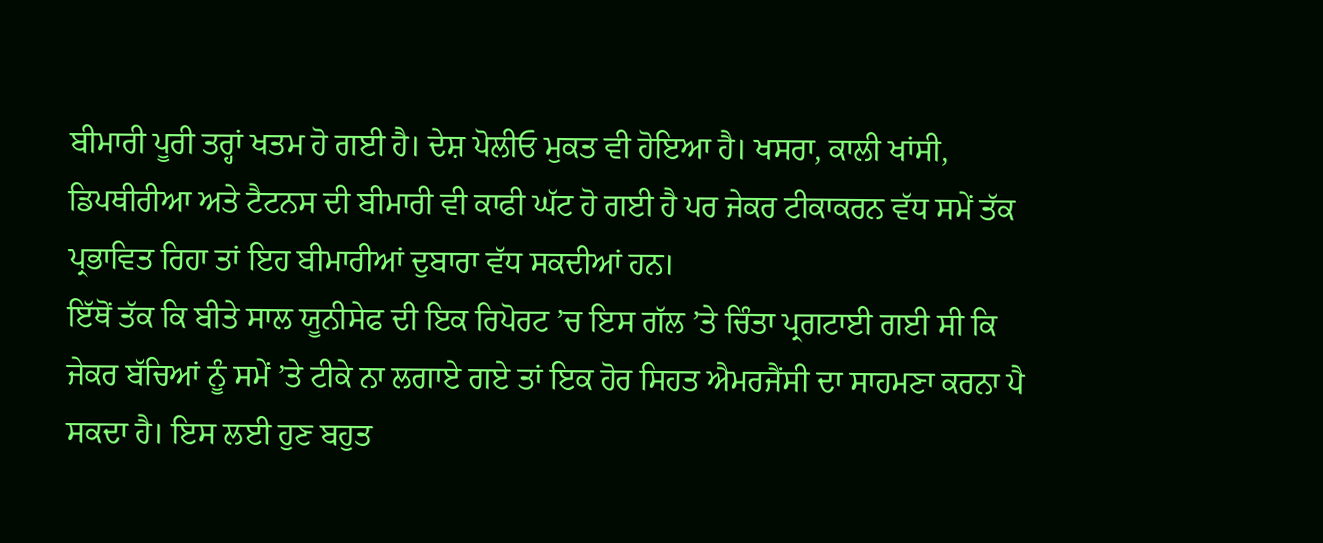ਬੀਮਾਰੀ ਪੂਰੀ ਤਰ੍ਹਾਂ ਖਤਮ ਹੋ ਗਈ ਹੈ। ਦੇਸ਼ ਪੋਲੀਓ ਮੁਕਤ ਵੀ ਹੋਇਆ ਹੈ। ਖਸਰਾ, ਕਾਲੀ ਖਾਂਸੀ, ਡਿਪਥੀਰੀਆ ਅਤੇ ਟੈਟਨਸ ਦੀ ਬੀਮਾਰੀ ਵੀ ਕਾਫੀ ਘੱਟ ਹੋ ਗਈ ਹੈ ਪਰ ਜੇਕਰ ਟੀਕਾਕਰਨ ਵੱਧ ਸਮੇਂ ਤੱਕ ਪ੍ਰਭਾਵਿਤ ਰਿਹਾ ਤਾਂ ਇਹ ਬੀਮਾਰੀਆਂ ਦੁਬਾਰਾ ਵੱਧ ਸਕਦੀਆਂ ਹਨ।
ਇੱਥੋਂ ਤੱਕ ਕਿ ਬੀਤੇ ਸਾਲ ਯੂਨੀਸੇਫ ਦੀ ਇਕ ਰਿਪੋਰਟ ’ਚ ਇਸ ਗੱਲ ’ਤੇ ਚਿੰਤਾ ਪ੍ਰਗਟਾਈ ਗਈ ਸੀ ਕਿ ਜੇਕਰ ਬੱਚਿਆਂ ਨੂੰ ਸਮੇਂ ’ਤੇ ਟੀਕੇ ਨਾ ਲਗਾਏ ਗਏ ਤਾਂ ਇਕ ਹੋਰ ਸਿਹਤ ਐਮਰਜੈਂਸੀ ਦਾ ਸਾਹਮਣਾ ਕਰਨਾ ਪੈ ਸਕਦਾ ਹੈ। ਇਸ ਲਈ ਹੁਣ ਬਹੁਤ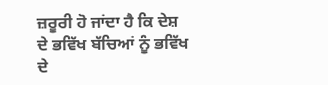ਜ਼ਰੂਰੀ ਹੋ ਜਾਂਦਾ ਹੈ ਕਿ ਦੇਸ਼ ਦੇ ਭਵਿੱਖ ਬੱਚਿਆਂ ਨੂੰ ਭਵਿੱਖ ਦੇ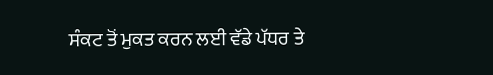ਸੰਕਟ ਤੋਂ ਮੁਕਤ ਕਰਨ ਲਈ ਵੱਡੇ ਪੱਧਰ ਤੇ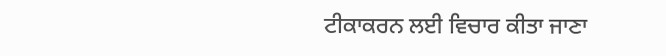ਟੀਕਾਕਰਨ ਲਈ ਵਿਚਾਰ ਕੀਤਾ ਜਾਣਾ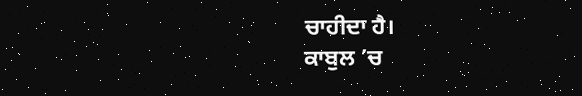ਚਾਹੀਦਾ ਹੈ।
ਕਾਬੁਲ ’ਚ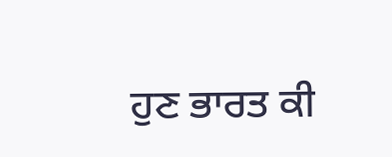ਹੁਣ ਭਾਰਤ ਕੀ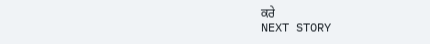ਕਰੇ
NEXT STORY